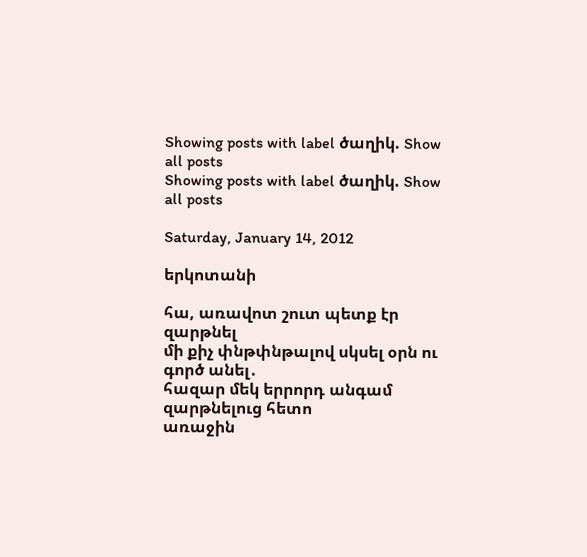Showing posts with label ծաղիկ. Show all posts
Showing posts with label ծաղիկ. Show all posts

Saturday, January 14, 2012

երկոտանի

հա, առավոտ շուտ պետք էր զարթնել
մի քիչ փնթփնթալով սկսել օրն ու գործ անել․
հազար մեկ երրորդ անգամ զարթնելուց հետո
առաջին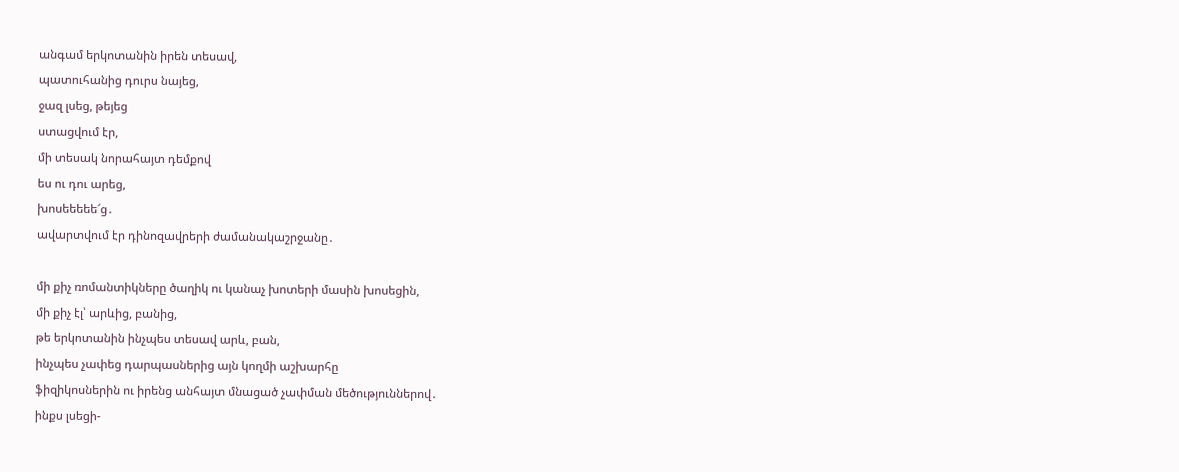անգամ երկոտանին իրեն տեսավ,
պատուհանից դուրս նայեց,
ջազ լսեց, թեյեց
ստացվում էր,
մի տեսակ նորահայտ դեմքով
ես ու դու արեց,
խոսեեեեե՜ց․
ավարտվում էր դինոզավրերի ժամանակաշրջանը․

մի քիչ ռոմանտիկները ծաղիկ ու կանաչ խոտերի մասին խոսեցին,
մի քիչ էլ՝ արևից, բանից,
թե երկոտանին ինչպես տեսավ արև, բան,
ինչպես չափեց դարպասներից այն կողմի աշխարհը
ֆիզիկոսներին ու իրենց անհայտ մնացած չափման մեծություններով․
ինքս լսեցի-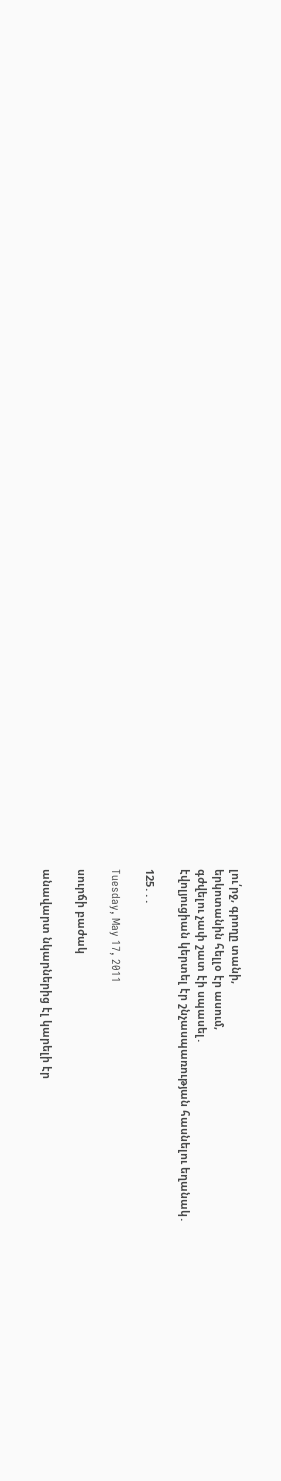լու՛րջ, գրողը տանի,
երկոտանին հելլօ էր ասում,
գժվելու չափ շատ էի սպասել․
էվոլյուցիան կերտել էր շնչասպառության հասնելու եղանակ․

125․․․

Tuesday, May 17, 2011

սուրճի բաժակ

անավարտ նկարներից էլ կարելի էր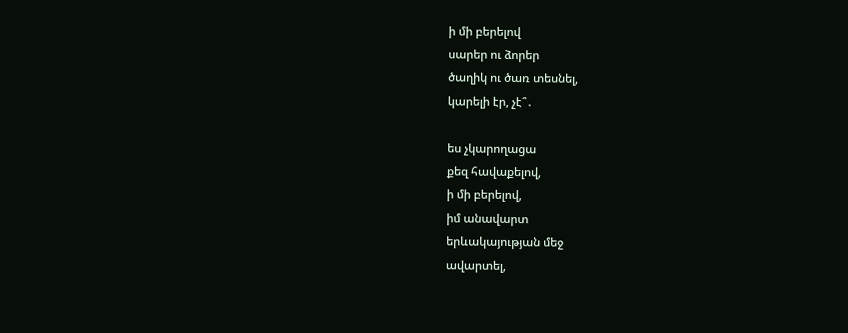ի մի բերելով
սարեր ու ձորեր
ծաղիկ ու ծառ տեսնել,
կարելի էր, չէ՞․

ես չկարողացա
քեզ հավաքելով,
ի մի բերելով,
իմ անավարտ
երևակայության մեջ
ավարտել,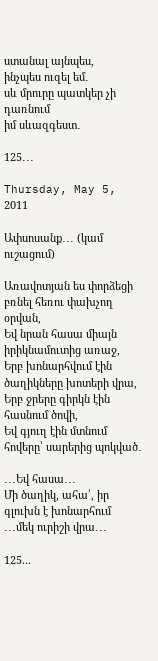ստանալ այնպես,
ինչպես ուզել եմ․
սև մրուրը պատկեր չի դառնում
իմ սևազգեստ․

125․․․

Thursday, May 5, 2011

Ափսոսանք․․․ (կամ ուշացում)

Առավոտյան ես փորձեցի բռնել հեռու փախչող օրվան,
Եվ նրան հասա միայն իրիկնամուտից առաջ,
Երբ խոնարհվում էին ծաղիկները խոտերի վրա,
Երբ ջրերը գիրկն էին հասնում ծովի,
Եվ գյուղ էին մտնում հովերը՝ սարերից պոկված․

․․․Եվ հասա․․․
Մի ծաղիկ, ահա՛, իր գլուխն է խոնարհում
․․․մեկ ուրիշի վրա․․․

125...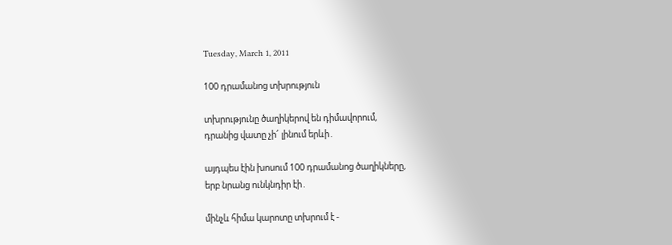Tuesday, March 1, 2011

100 դրամանոց տխրություն

տխրությունը ծաղիկերով են դիմավորում,
դրանից վատը չի՜ լինում երևի․

այդպես էին խոսում 100 դրամանոց ծաղիկները,
երբ նրանց ունկնդիր էի․

մինչև հիմա կարոտը տխրում է -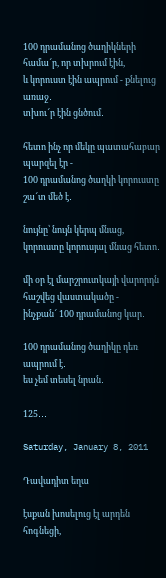100 դրամանոց ծաղիկների համա՜ր, որ տխրում էին,
և կորուստ էին ապրում - քնելուց առաջ․
տխու՜ր էին ցնծում․

հետո ինչ որ մեկը պատահաբար պարզել էր -
100 դրամանոց ծաղկի կորուստը շա՜տ մեծ է․

նույնը՝ նույն կերպ մնաց,
կորուստը կորուսյալ մնաց հետո․

մի օր էլ մարշրուտկայի վարորդն հաշվեց վաստակածը -
ինչքան՜ 100 դրամանոց կար․

100 դրամանոց ծաղիկը դեռ ապրում է․
ես չեմ տեսել նրան․

125․․․

Saturday, January 8, 2011

Դավադիտ եղա

էսքան խոսելուց էլ արդեն հոգնեցի,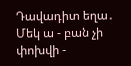Դավադիտ եղա․
Մեկ ա - բան չի փոխվի -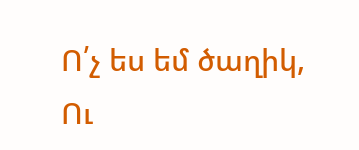Ո՛չ ես եմ ծաղիկ,
Ու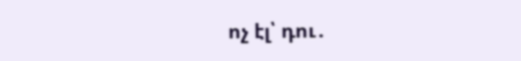ոչ էլ՝ դու․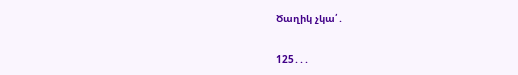Ծաղիկ չկա՛․

125․․․